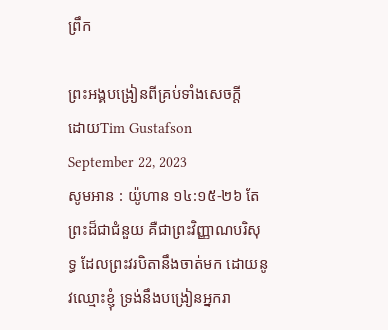ព្រឹក

ព្រះអង្គបង្រៀនពីគ្រប់ទាំងសេចក្តី
ដោយTim Gustafson
September 22, 2023
សូមអាន : យ៉ូហាន ១៤:១៥-២៦ តែព្រះដ៏ជាជំនួយ គឺជាព្រះវិញ្ញាណបរិសុទ្ធ ដែលព្រះវរបិតានឹងចាត់មក ដោយនូវឈ្មោះខ្ញុំ ទ្រង់នឹងបង្រៀនអ្នករា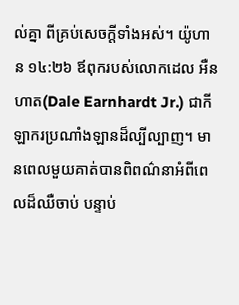ល់គ្នា ពីគ្រប់សេចក្តីទាំងអស់។ យ៉ូហាន ១៤:២៦ ឪពុករបស់លោកដេល អឺនហាត(Dale Earnhardt Jr.) ជាកីឡាករប្រណាំងឡានដ៏ល្បីល្បាញ។ មានពេលមួយគាត់បានពិពណ៌នាអំពីពេលដ៏ឈឺចាប់ បន្ទាប់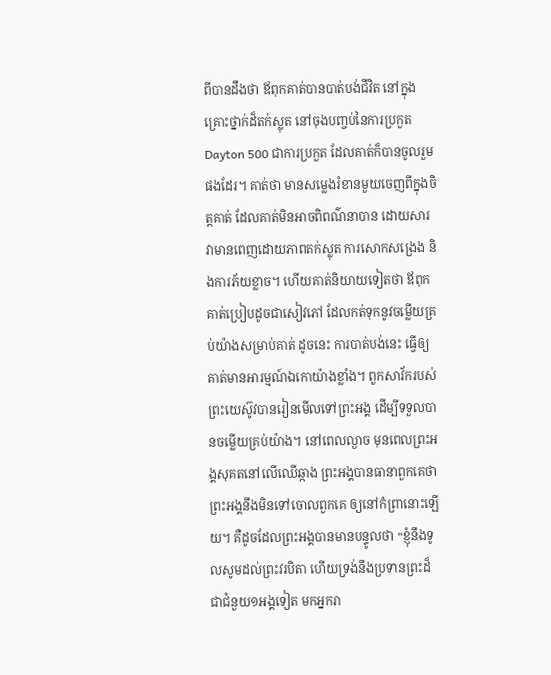ពីបានដឹងថា ឪពុកគាត់បានបាត់បង់ជីវិត នៅក្នុងគ្រោះថ្នាក់ដ៏តក់ស្លុត នៅចុងបញ្ចប់នៃការប្រកួត Dayton 500 ជាការប្រកួត ដែលគាត់ក៏បានចូលរួមផងដែរ។ គាត់ថា មានសម្លេងរំខានមួយចេញពីក្នុងចិត្តគាត់ ដែលគាត់មិនអាចពិពណ៌នាបាន ដោយសារវាមានពេញដោយភាពតក់ស្លុត ការសោកសង្រេង និងការភ័យខ្លាច។ ហើយគាត់និយាយទៀតថា ឪពុកគាត់ប្រៀបដូចជាសៀវភៅ ដែលកត់ទុកនូវចម្លើយគ្រប់យ៉ាងសម្រាប់គាត់ ដូចនេះ ការបាត់បង់នេះ ធ្វើឲ្យគាត់មានអារម្មណ៍ឯកោយ៉ាងខ្លាំង។ ពួកសាវ័ករបស់ព្រះយេស៊ូវបានរៀនមើលទៅព្រះអង្គ ដើម្បីទទួលបានចម្លើយគ្រប់យ៉ាង។ នៅពេលល្ងាច មុនពេលព្រះអង្គសុគតនៅលើឈើឆ្កាង ព្រះអង្គបានធានាពួកគេថា ព្រះអង្គនឹងមិនទៅចោលពួកគេ ឲ្យនៅកំព្រានោះឡើយ។ គឺដូចដែលព្រះអង្គបានមានបន្ទូលថា “ខ្ញុំនឹងទូលសូមដល់ព្រះវរបិតា ហើយទ្រង់នឹងប្រទានព្រះដ៏ជាជំនួយ១អង្គទៀត មកអ្នករា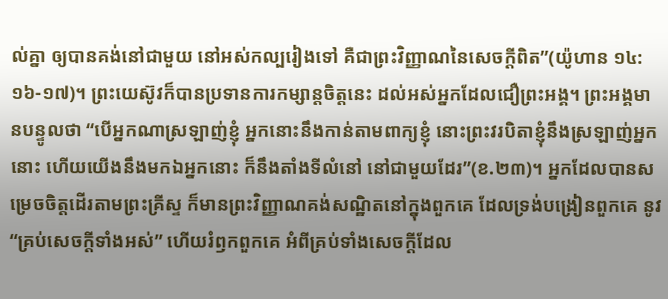ល់គ្នា ឲ្យបានគង់នៅជាមួយ នៅអស់កល្បរៀងទៅ គឺជាព្រះវិញ្ញាណនៃសេចក្តីពិត”(យ៉ូហាន ១៤:១៦-១៧)។ ព្រះយេស៊ូវក៏បានប្រទានការកម្សាន្តចិត្តនេះ ដល់អស់អ្នកដែលជឿព្រះអង្គ។ ព្រះអង្គមានបន្ទូលថា “បើអ្នកណាស្រឡាញ់ខ្ញុំ អ្នកនោះនឹងកាន់តាមពាក្យខ្ញុំ នោះព្រះវរបិតាខ្ញុំនឹងស្រឡាញ់អ្នកនោះ ហើយយើងនឹងមកឯអ្នកនោះ ក៏នឹងតាំងទីលំនៅ នៅជាមួយដែរ”(ខ.២៣)។ អ្នកដែលបានសម្រេចចិត្តដើរតាមព្រះគ្រីស្ទ ក៏មានព្រះវិញ្ញាណគង់សណ្ឋិតនៅក្នុងពួកគេ ដែលទ្រង់បង្រៀនពួកគេ នូវ “គ្រប់សេចក្តីទាំងអស់” ហើយរំឭកពួកគេ អំពីគ្រប់ទាំងសេចក្តីដែល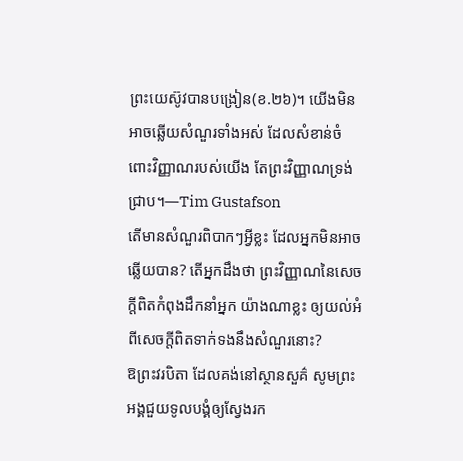ព្រះយេស៊ូវបានបង្រៀន(ខ.២៦)។ យើងមិនអាចឆ្លើយសំណួរទាំងអស់ ដែលសំខាន់ចំពោះវិញ្ញាណរបស់យើង តែព្រះវិញ្ញាណទ្រង់ជ្រាប។—Tim Gustafson
តើមានសំណួរពិបាកៗអ្វីខ្លះ ដែលអ្នកមិនអាចឆ្លើយបាន? តើអ្នកដឹងថា ព្រះវិញ្ញាណនៃសេចក្តីពិតកំពុងដឹកនាំអ្នក យ៉ាងណាខ្លះ ឲ្យយល់អំពីសេចក្តីពិតទាក់ទងនឹងសំណួរនោះ?
ឱព្រះវរបិតា ដែលគង់នៅស្ថានសួគ៌ សូមព្រះអង្គជួយទូលបង្គំឲ្យស្វែងរក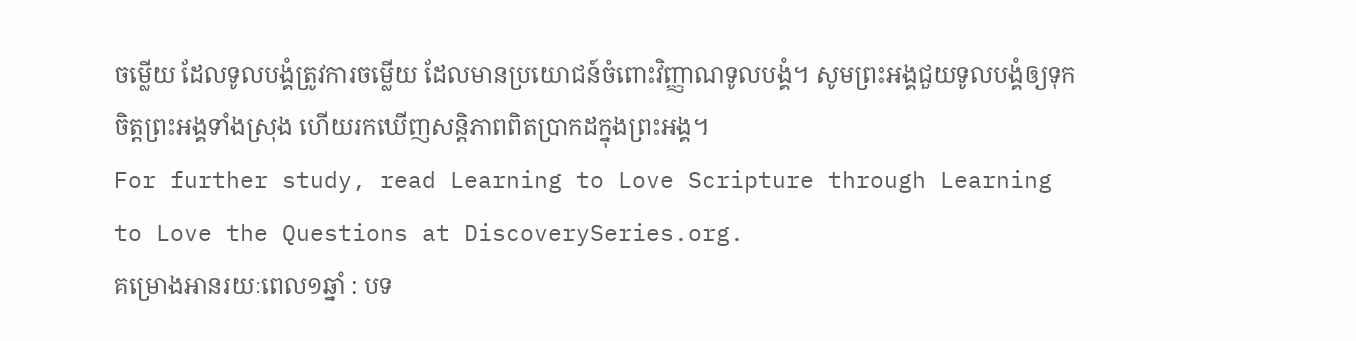ចម្លើយ ដែលទូលបង្គំត្រូវការចម្លើយ ដែលមានប្រយោជន៍ចំពោះវិញ្ញាណទូលបង្គំ។ សូមព្រះអង្គជួយទូលបង្គំឲ្យទុកចិត្តព្រះអង្គទាំងស្រុង ហើយរកឃើញសន្តិភាពពិតប្រាកដក្នុងព្រះអង្គ។
For further study, read Learning to Love Scripture through Learning to Love the Questions at DiscoverySeries.org.
គម្រោងអានរយៈពេល១ឆ្នាំ : បទ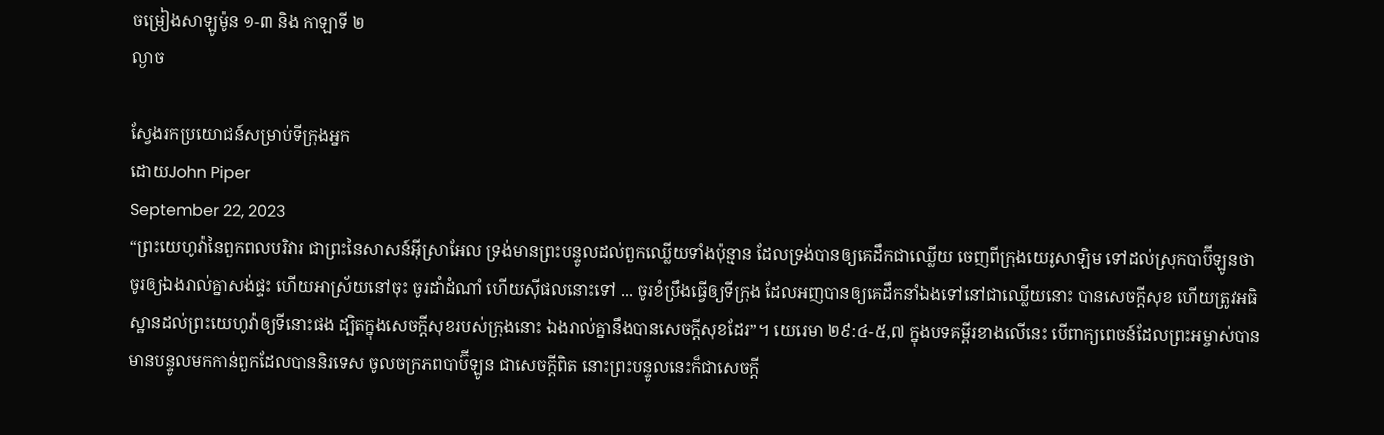ចម្រៀងសាឡូម៉ូន ១-៣ និង កាឡាទី ២
ល្ងាច

ស្វែងរកប្រយោជន៍សម្រាប់ទីក្រុងអ្នក
ដោយJohn Piper
September 22, 2023
“ព្រះយេហូវ៉ានៃពួកពលបរិវារ ជាព្រះនៃសាសន៍អ៊ីស្រាអែល ទ្រង់មានព្រះបន្ទូលដល់ពួកឈ្លើយទាំងប៉ុន្មាន ដែលទ្រង់បានឲ្យគេដឹកជាឈ្លើយ ចេញពីក្រុងយេរូសាឡិម ទៅដល់ស្រុកបាប៊ីឡូនថា ចូរឲ្យឯងរាល់គ្នាសង់ផ្ទះ ហើយអាស្រ័យនៅចុះ ចូរដាំដំណាំ ហើយស៊ីផលនោះទៅ ... ចូរខំប្រឹងធ្វើឲ្យទីក្រុង ដែលអញបានឲ្យគេដឹកនាំឯងទៅនៅជាឈ្លើយនោះ បានសេចក្តីសុខ ហើយត្រូវអធិស្ឋានដល់ព្រះយេហូវ៉ាឲ្យទីនោះផង ដ្បិតក្នុងសេចក្តីសុខរបស់ក្រុងនោះ ឯងរាល់គ្នានឹងបានសេចក្តីសុខដែរ”។ យេរេមា ២៩:៤-៥,៧ ក្នុងបទគម្ពីរខាងលើនេះ បើពាក្យពេចន៍ដែលព្រះអម្ចាស់បានមានបន្ទូលមកកាន់ពួកដែលបាននិរទេស ចូលចក្រភពបាប៊ីឡូន ជាសេចក្តីពិត នោះព្រះបន្ទូលនេះក៏ជាសេចក្តី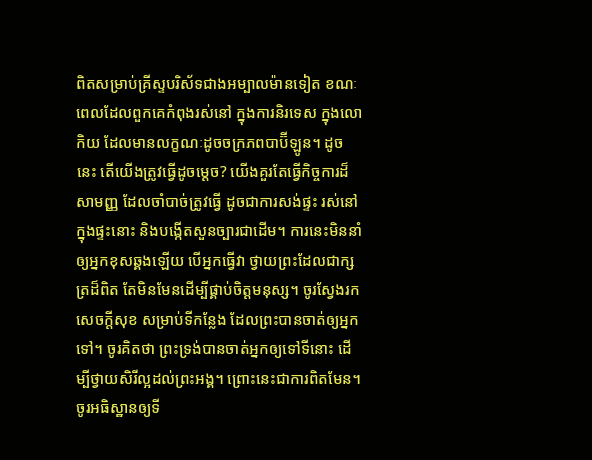ពិតសម្រាប់គ្រីស្ទបរិស័ទជាងអម្បាលម៉ានទៀត ខណៈពេលដែលពួកគេកំពុងរស់នៅ ក្នុងការនិរទេស ក្នុងលោកិយ ដែលមានលក្ខណៈដូចចក្រភពបាប៊ីឡូន។ ដូចនេះ តើយើងត្រូវធ្វើដូចម្តេច? យើងគួរតែធ្វើកិច្ចការដ៏សាមញ្ញ ដែលចាំបាច់ត្រូវធ្វើ ដូចជាការសង់ផ្ទះ រស់នៅក្នុងផ្ទះនោះ និងបង្កើតសួនច្បារជាដើម។ ការនេះមិននាំឲ្យអ្នកខុសឆ្គងឡើយ បើអ្នកធ្វើវា ថ្វាយព្រះដែលជាក្សត្រដ៏ពិត តែមិនមែនដើម្បីផ្គាប់ចិត្តមនុស្ស។ ចូរស្វែងរកសេចក្តីសុខ សម្រាប់ទីកន្លែង ដែលព្រះបានចាត់ឲ្យអ្នកទៅ។ ចូរគិតថា ព្រះទ្រង់បានចាត់អ្នកឲ្យទៅទីនោះ ដើម្បីថ្វាយសិរីល្អដល់ព្រះអង្គ។ ព្រោះនេះជាការពិតមែន។ ចូរអធិស្ឋានឲ្យទី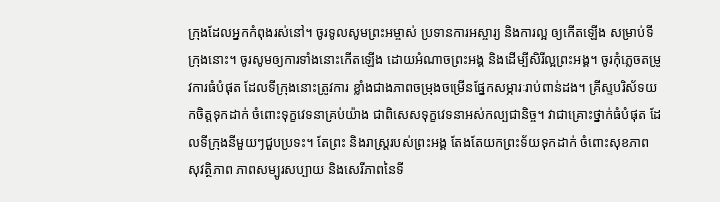ក្រុងដែលអ្នកកំពុងរស់នៅ។ ចូរទូលសូមព្រះអម្ចាស់ ប្រទានការអស្ចារ្យ និងការល្អ ឲ្យកើតឡើង សម្រាប់ទីក្រុងនោះ។ ចូរសូមឲ្យការទាំងនោះកើតឡើង ដោយអំណាចព្រះអង្គ និងដើម្បីសិរីល្អព្រះអង្គ។ ចូរកុំភ្លេចតម្រូវការធំបំផុត ដែលទីក្រុងនោះត្រូវការ ខ្លាំងជាងភាពចម្រុងចម្រើនផ្នែកសម្ភារៈរាប់ពាន់ដង។ គ្រីស្ទបរិស័ទយកចិត្តទុកដាក់ ចំពោះទុក្ខវេទនាគ្រប់យ៉ាង ជាពិសេសទុក្ខវេទនាអស់កល្បជានិច្ច។ វាជាគ្រោះថ្នាក់ធំបំផុត ដែលទីក្រុងនីមួយៗជួបប្រទះ។ តែព្រះ និងរាស្រ្តរបស់ព្រះអង្គ តែងតែយកព្រះទ័យទុកដាក់ ចំពោះសុខភាព សុវត្ថិភាព ភាពសម្បូរសប្បាយ និងសេរីភាពនៃទី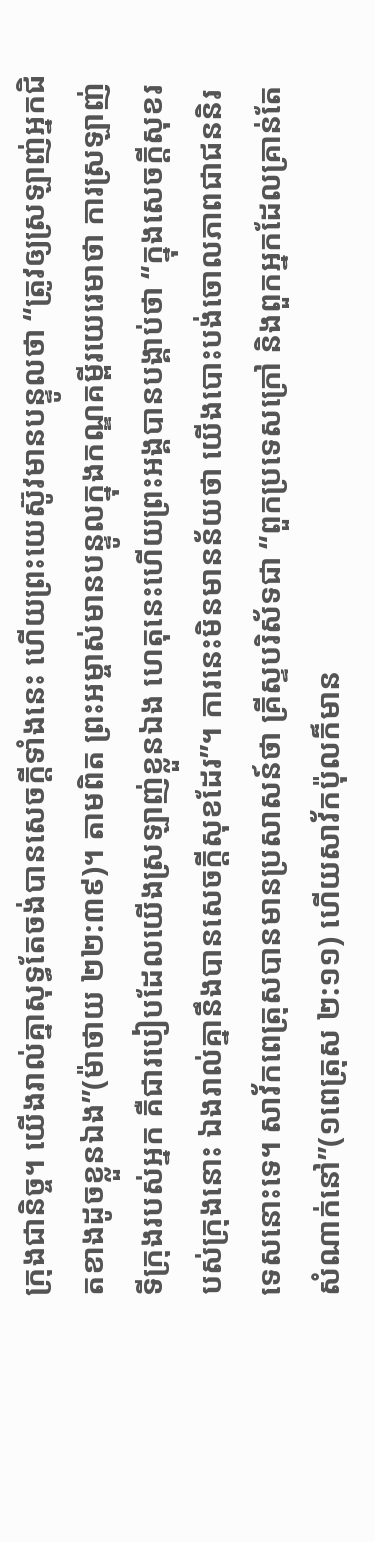ក្រុងជានិច្ច។ យើងរាល់គ្នាសុទ្ធតែចង់បានសេចក្តីទាំងនេះ ហើយព្រះយេស៊ូវមានបន្ទូលថា “ត្រូវឲ្យស្រឡាញ់អ្នកជិតខាងដូចខ្លួនឯង”(ម៉ាថាយ ២២:៣៩)។ តាមពិត ព្រះអម្ចាស់មានបន្ទូលក្នុងកណ្ឌគម្ពីរយេរេមាថា ការស្រឡាញ់ទីក្រុងរបស់អ្នក គឺជារបៀបដែលយើងស្រឡាញ់ខ្លួនឯង ហេតុនេះហើយព្រះអង្គបានបង្គាប់ថា “ក្នុងសេចក្តីសុខរបស់ក្រុងនោះ ឯងរាល់គ្នានឹងបានសេចក្តីសុខដែរ”។ ការនេះមិនមានន័យថា យើងបោះបង់ចោលភាពជាជននិរទេសនោះទេ។ សាវ័កពេត្រុសបានមានប្រសាសន៍ថា គ្រីស្ទបរិស័ទជា “ពួកប្រទេសក្រៅ និងពួកអ្នកដែលគ្រាន់តែសំណាក់នៅ”(១ពេត្រុស ២:១១) ហើយសាវ័កប៉ុលក៏មាន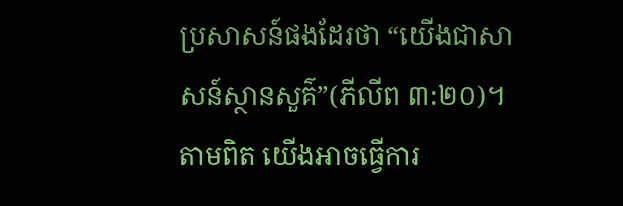ប្រសាសន៍ផងដែរថា “យើងជាសាសន៍ស្ថានសួគ៌”(ភីលីព ៣:២០)។ តាមពិត យើងអាចធ្វើការ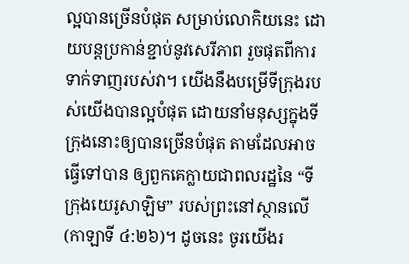ល្អបានច្រើនបំផុត សម្រាប់លោកិយនេះ ដោយបន្តប្រកាន់ខ្ជាប់នូវសេរីភាព រួចផុតពីការទាក់ទាញរបស់វា។ យើងនឹងបម្រើទីក្រុងរបស់យើងបានល្អបំផុត ដោយនាំមនុស្សក្នុងទីក្រុងនោះឲ្យបានច្រើនបំផុត តាមដែលអាចធ្វើទៅបាន ឲ្យពួកគេក្លាយជាពលរដ្ឋនៃ “ទីក្រុងយេរូសាឡិម” របស់ព្រះនៅស្ថានលើ(កាឡាទី ៤:២៦)។ ដូចនេះ ចូរយើងរ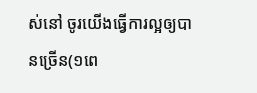ស់នៅ ចូរយើងធ្វើការល្អឲ្យបានច្រើន(១ពេ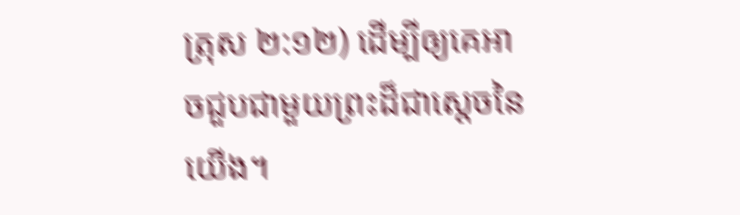ត្រុស ២:១២) ដើម្បីឲ្យគេអាចជួបជាមួយព្រះដ៏ជាស្តេចនៃយើង។